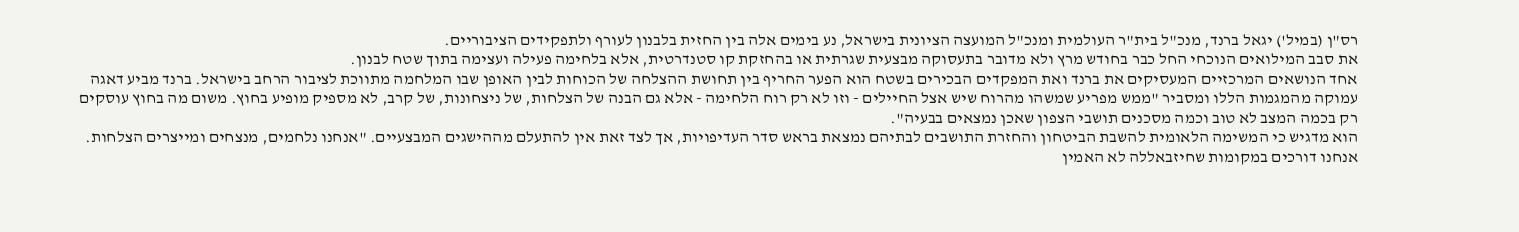רס"ן (במיל') יגאל ברנד, מנכ"ל בית"ר העולמית ומנכ"ל המועצה הציונית בישראל, נע בימים אלה בין החזית בלבנון לעורף ולתפקידים הציבוריים.
את סבב המילואים הנוכחי החל כבר בחודש מרץ ולא מדובר בתעסוקה מבצעית שגרתית או בהחזקת קו סטנדרטית, אלא בלחימה פעילה ועצימה בתוך שטח לבנון.
אחד הנושאים המרכזיים המעסיקים את ברנד ואת המפקדים הבכירים בשטח הוא הפער החריף בין תחושת ההצלחה של הכוחות לבין האופן שבו המלחמה מתווכת לציבור הרחב בישראל. ברנד מביע דאגה עמוקה מהמגמות הללו ומסביר "ממש מפריע שמשהו מהרוח שיש אצל החיילים - וזו לא רק רוח הלחימה - אלא גם הבנה של הצלחות, של ניצחונות, של קרב, לא מספיק מופיע בחוץ. משום מה בחוץ עוסקים רק בכמה המצב לא טוב וכמה מסכנים תושבי הצפון שאכן נמצאים בבעיה".
הוא מדגיש כי המשימה הלאומית להשבת הביטחון והחזרת התושבים לבתיהם נמצאת בראש סדר העדיפויות, אך לצד זאת אין להתעלם מההישגים המבצעיים. "אנחנו נלחמים, מנצחים ומייצרים הצלחות. אנחנו דורכים במקומות שחיזבאללה לא האמין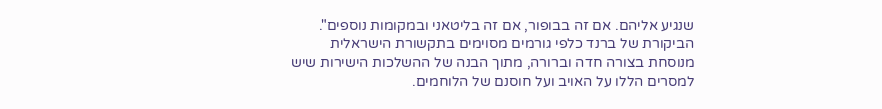שנגיע אליהם. אם זה בבופור, אם זה בליטאני ובמקומות נוספים".
הביקורת של ברנד כלפי גורמים מסוימים בתקשורת הישראלית מנוסחת בצורה חדה וברורה, מתוך הבנה של ההשלכות הישירות שיש למסרים הללו על האויב ועל חוסנם של הלוחמים.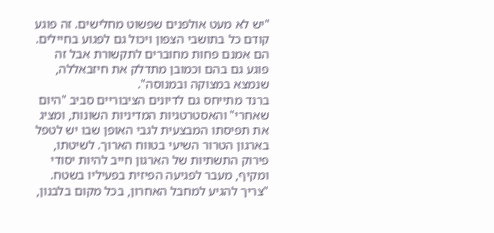"יש לא מעט אולפנים שפשוט מחלישים. זה פוגע קודם כל בתושבי הצפון ויכול גם לפגוע בחיילים. הם אמנם פחות מחוברים לתקשורת אבל זה פוגע גם בהם וכמובן מתדלק את חיזבאללה, שנמצא במצוקה ובמנוסה".
ברנד מתייחס גם לדיונים הציבוריים סביב "היום שאחרי" והאסטרטגיות המדיניות השונות, ומציג את תפיסתו המבצעית לגבי האופן שבו יש לטפל בארגון הטרור השיעי בטווח הארוך. לשיטתו, פירוק התשתיות של הארגון חייב להיות יסודי ומקיף, מעבר לפגיעה הפיזית בפעיליו בשטח. "צריך להגיע למחבל האחרון, בכל מקום בלבנון,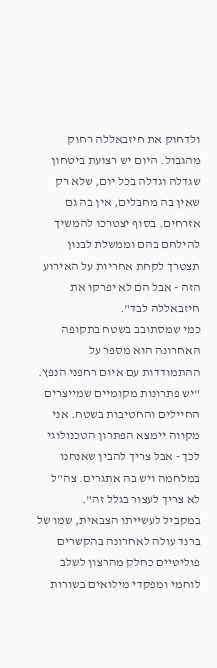ולדחוק את חיזבאללה רחוק מהגבול. היום יש רצועת ביטחון שגדלה וגדלה בכל יום, שלא רק שאין בה מחבלים, אין בה גם אזרחים. בסוף יצטרכו להמשיך להילחם בהם וממשלת לבנון תצטרך לקחת אחריות על האירוע הזה - אבל הם לא יפרקו את חיזבאללה לבד".
כמי שמסתובב בשטח בתקופה האחרונה הוא מספר על ההתמודדות עם איום רחפני הנפץ. "יש פתרונות מקומיים שמייצרים החיילים והחטיבות בשטח. אני מקווה יימצא הפתרון הטכנולוגי לכך - אבל צריך להבין שאנחנו במלחמה ויש בה אתגרים. צה"ל לא צריך לעצור בגלל זה".
במקביל לעשייתו הצבאית, שמו של ברנד עולה לאחרונה בהקשרים פוליטיים כחלק מהרצון לשלב לוחמי ומפקדי מילואים בשורות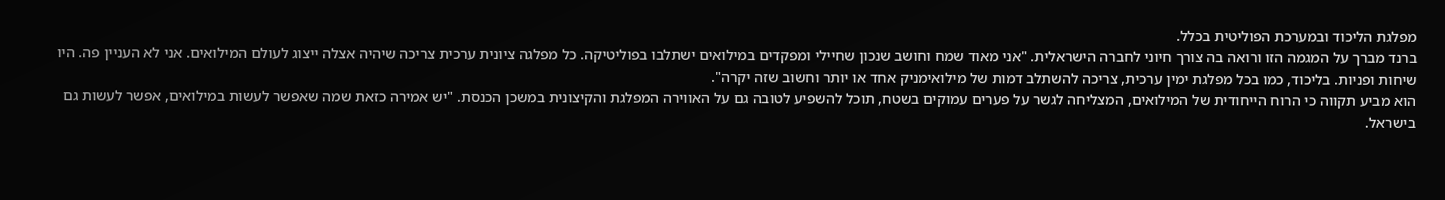מפלגת הליכוד ובמערכת הפוליטית בכלל.
ברנד מברך על המגמה הזו ורואה בה צורך חיוני לחברה הישראלית. "אני מאוד שמח וחושב שנכון שחיילי ומפקדים במילואים ישתלבו בפוליטיקה. כל מפלגה ציונית ערכית צריכה שיהיה אצלה ייצוג לעולם המילואים. אני לא העניין פה. היו שיחות ופניות. בליכוד, כמו בכל מפלגת ימין ערכית, צריכה להשתלב דמות של מילואימניק אחד או יותר וחשוב שזה יקרה".
הוא מביע תקווה כי הרוח הייחודית של המילואים, המצליחה לגשר על פערים עמוקים בשטח, תוכל להשפיע לטובה גם על האווירה המפלגת והקיצונית במשכן הכנסת. "יש אמירה כזאת שמה שאפשר לעשות במילואים, אפשר לעשות גם בישראל.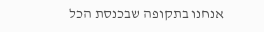אנחנו בתקופה שבכנסת הכל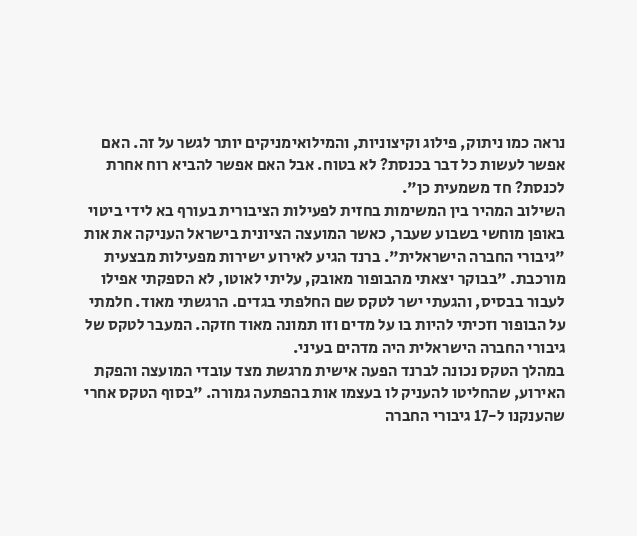נראה כמו ניתוק, פילוג וקיצוניות, והמילואימניקים יותר לגשר על זה. האם אפשר לעשות כל דבר בכנסת? לא בטוח. אבל האם אפשר להביא רוח אחרת לכנסת? חד משמעית כן".
השילוב המהיר בין המשימות בחזית לפעילות הציבורית בעורף בא לידי ביטוי באופן מוחשי בשבוע שעבר, כאשר המועצה הציונית בישראל העניקה את אות "גיבורי החברה הישראלית". ברנד הגיע לאירוע ישירות מפעילות מבצעית מורכבת. "בבוקר יצאתי מהבופור מאובק, עליתי לאוטו, לא הספקתי אפילו לעבור בבסיס, והגעתי ישר לטקס שם החלפתי בגדים. הרגשתי מאוד. חלמתי על הבופור וזכיתי להיות בו על מדים וזו תמונה מאוד חזקה. המעבר לטקס של גיבורי החברה הישראלית היה מדהים בעיני.
במהלך הטקס נכונה לברנד הפעה אישית מרגשת מצד עובדי המועצה והפקת האירוע, שהחליטו להעניק לו בעצמו אות בהפתעה גמורה. "בסוף הטקס אחרי שהענקנו ל-17 גיבורי החברה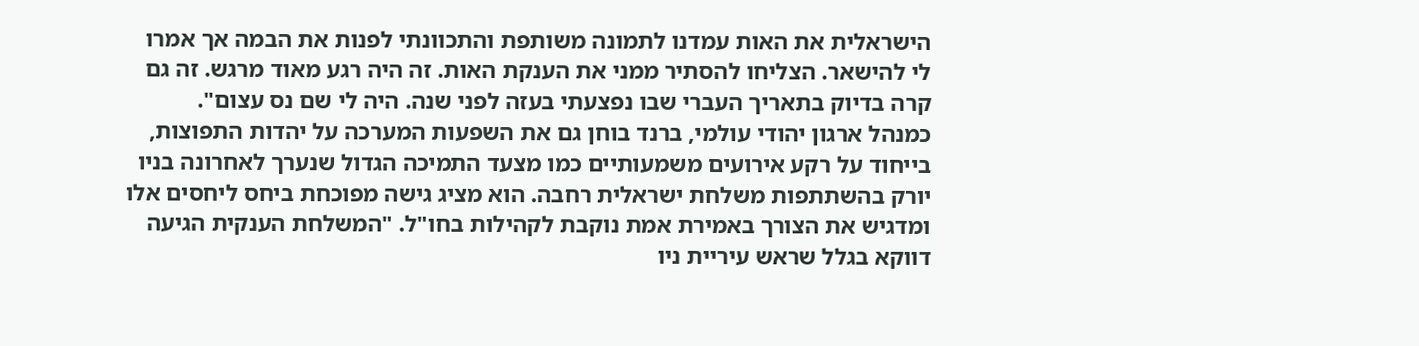הישראלית את האות עמדנו לתמונה משותפת והתכוונתי לפנות את הבמה אך אמרו לי להישאר. הצליחו להסתיר ממני את הענקת האות. זה היה רגע מאוד מרגש. זה גם קרה בדיוק בתאריך העברי שבו נפצעתי בעזה לפני שנה. היה לי שם נס עצום".
כמנהל ארגון יהודי עולמי, ברנד בוחן גם את השפעות המערכה על יהדות התפוצות, בייחוד על רקע אירועים משמעותיים כמו מצעד התמיכה הגדול שנערך לאחרונה בניו יורק בהשתתפות משלחת ישראלית רחבה. הוא מציג גישה מפוכחת ביחס ליחסים אלו ומדגיש את הצורך באמירת אמת נוקבת לקהילות בחו"ל. "המשלחת הענקית הגיעה דווקא בגלל שראש עיריית ניו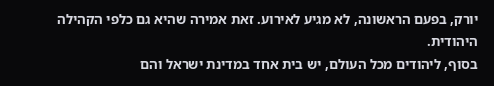יורק, בפעם הראשונה, לא מגיע לאירוע. זאת אמירה שהיא גם כלפי הקהילה היהודית.
בסוף, ליהודים מכל העולם, יש בית אחד במדינת ישראל והם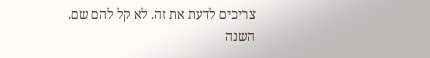צריכים לדעת את זה. לא קל להם שם. השנה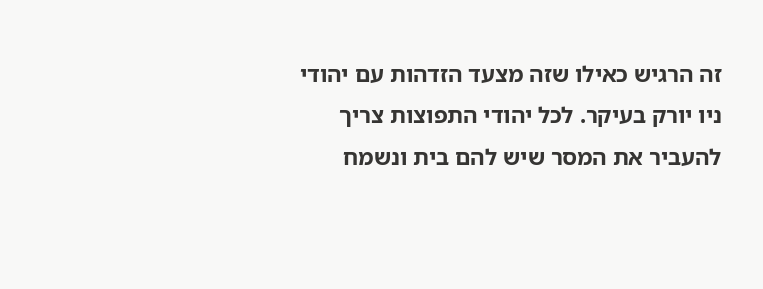זה הרגיש כאילו שזה מצעד הזדהות עם יהודי ניו יורק בעיקר. לכל יהודי התפוצות צריך להעביר את המסר שיש להם בית ונשמח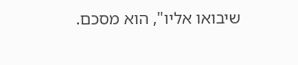שיבואו אליו", הוא מסכם.